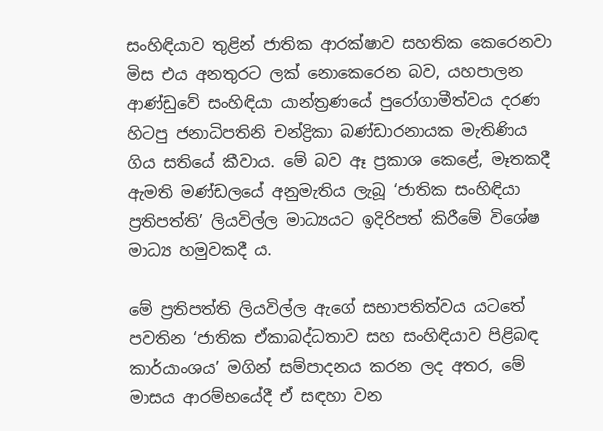සංහිඳියාව තුළින් ජාතික ආරක්ෂාව සහතික කෙරෙනවා මිස එය අනතුරට ලක් නොකෙරෙන බව, යහපාලන ආණ්ඩුවේ සංහිඳියා යාන්ත්‍රණයේ පුරෝගාමීත්වය දරණ හිටපු ජනාධිපතිනි චන්ද්‍රිකා බණ්ඩාරනායක මැතිණිය ගිය සතියේ කීවාය. මේ බව ඈ ප්‍රකාශ කෙළේ, මෑතකදී ඇමති මණ්ඩලයේ අනුමැතිය ලැබූ ‘ජාතික සංහිඳියා ප්‍රතිපත්ති’ ලියවිල්ල මාධ්‍යයට ඉදිරිපත් කිරීමේ විශේෂ මාධ්‍ය හමුවකදී ය.

මේ ප්‍රතිපත්ති ලියවිල්ල ඇගේ සභාපතිත්වය යටතේ පවතින ‘ජාතික ඒකාබද්ධතාව සහ සංහිඳියාව පිළිබඳ කාර්යාංශය’ මගින් සම්පාදනය කරන ලද අතර, මේ මාසය ආරම්භයේදී ඒ සඳහා වන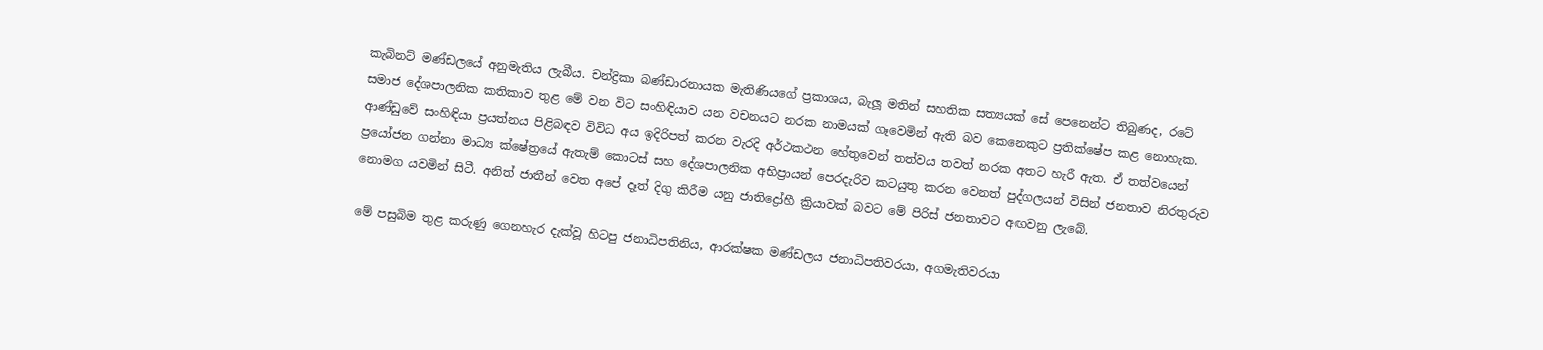කැබිනට් මණ්ඩලයේ අනුමැතිය ලැබීය. චන්ද්‍රිකා බණ්ඩාරනායක මැතිණියගේ ප්‍රකාශය, බැලූ මතින් සහතික සත්‍යයක් සේ පෙනෙන්ට තිබුණද, රටේ සමාජ දේශපාලනික කතිකාව තුළ මේ වන විට සංහිඳියාව යන වචනයට නරක නාමයක් ගෑවෙමින් ඇති බව කෙනෙකුට ප්‍රතික්ෂේප කළ නොහැක. ආණ්ඩුවේ සංහිඳියා ප්‍රයත්නය පිළිබඳව විවිධ අය ඉදිරිපත් කරන වැරදි අර්ථකථන හේතුවෙන් තත්වය තවත් නරක අතට හැරී ඇත. ඒ තත්වයෙන් ප්‍රයෝජන ගන්නා මාධ්‍ය ක්ෂේත්‍රයේ ඇතැම් කොටස් සහ දේශපාලනික අභිප්‍රායන් පෙරදැරිව කටයුතු කරන වෙනත් පුද්ගලයන් විසින් ජනතාව නිරතුරුව නොමග යවමින් සිටී. අනිත් ජාතීන් වෙත අපේ දෑත් දිගු කිරීම යනු ජාතිද්‍රෝහී ක්‍රියාවක් බවට මේ පිරිස් ජනතාවට අඟවනු ලැබේ.

මේ පසුබිම තුළ කරුණු ගෙනහැර දැක්වූ හිටපු ජනාධිපතිනිය, ආරක්ෂක මණ්ඩලය ජනාධිපතිවරයා, අගමැතිවරයා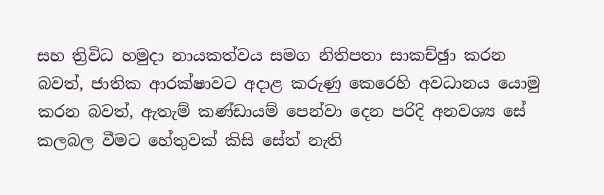සහ ත්‍රිවිධ හමුදා නායකත්වය සමග නිතිපතා සාකච්ඡුා කරන බවත්, ජාතික ආරක්ෂාවට අදාළ කරුණු කෙරෙහි අවධානය යොමු කරන බවත්, ඇතැම් කණ්ඩායම් පෙන්වා දෙන පරිදි අනවශ්‍ය සේ කලබල වීමට හේතුවක් කිසි සේත් නැති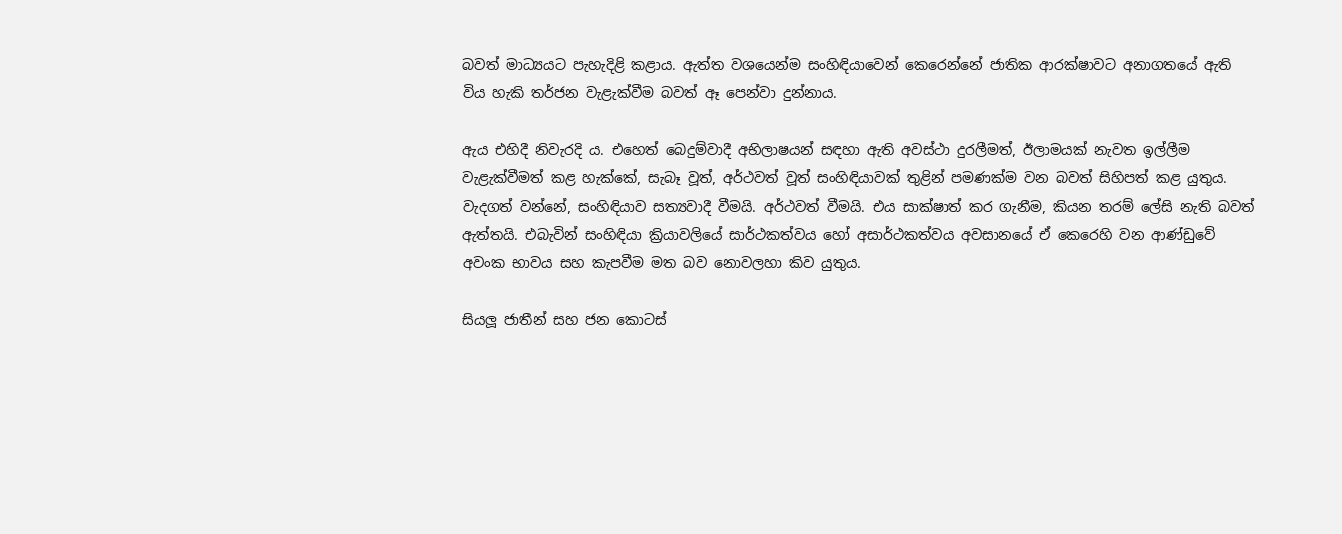බවත් මාධ්‍යයට පැහැදිළි කළාය. ඇත්ත වශයෙන්ම සංහිඳියාවෙන් කෙරෙන්නේ ජාතික ආරක්ෂාවට අනාගතයේ ඇති විය හැකි තර්ජන වැළැක්වීම බවත් ඈ පෙන්වා දුන්නාය.

ඇය එහිදී නිවැරදි ය. එහෙත් බෙදුම්වාදී අභිලාෂයන් සඳහා ඇති අවස්ථා දුරලීමත්, ඊලාමයක් නැවත ඉල්ලීම වැළැක්වීමත් කළ හැක්කේ, සැබෑ වූත්, අර්ථවත් වූත් සංහිඳියාවක් තුළින් පමණක්ම වන බවත් සිහිපත් කළ යුතුය. වැදගත් වන්නේ, සංහිඳියාව සත්‍යවාදී වීමයි. අර්ථවත් වීමයි. එය සාක්ෂාත් කර ගැනීම, කියන තරම් ලේසි නැති බවත් ඇත්තයි. එබැවින් සංහිඳියා ක්‍රියාවලියේ සාර්ථකත්වය හෝ අසාර්ථකත්වය අවසානයේ ඒ කෙරෙහි වන ආණ්ඩුවේ අවංක භාවය සහ කැපවීම මත බව නොවලහා කිව යුතුය.

සියලූ ජාතීන් සහ ජන කොටස්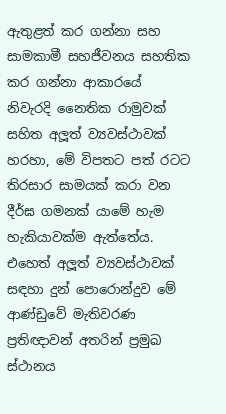ඇතුළත් කර ගන්නා සහ සාමකාමී සහජීවනය සහතික කර ගන්නා ආකාරයේ නිවැරදි නෛතික රාමුවක් සහිත අලූත් ව්‍යවස්ථාවක් හරහා, මේ විපතට පත් රටට තිරසාර සාමයක් කරා වන දීර්ඝ ගමනක් යාමේ හැම හැකියාවක්ම ඇත්තේය. එහෙත් අලූත් ව්‍යවස්ථාවක් සඳහා දුන් පොරොන්දුව මේ ආණ්ඩුවේ මැතිවරණ ප්‍රතිඥාවන් අතරින් ප්‍රමුඛ ස්ථානය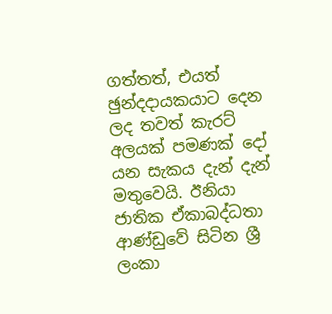ගත්තත්, එයත් ඡුන්දදායකයාට දෙන ලද තවත් කැරට් අලයක් පමණක් දෝ යන සැකය දැන් දැන් මතුවෙයි. ඊනියා ජාතික ඒකාබද්ධතා ආණ්ඩුවේ සිටින ශ්‍රී ලංකා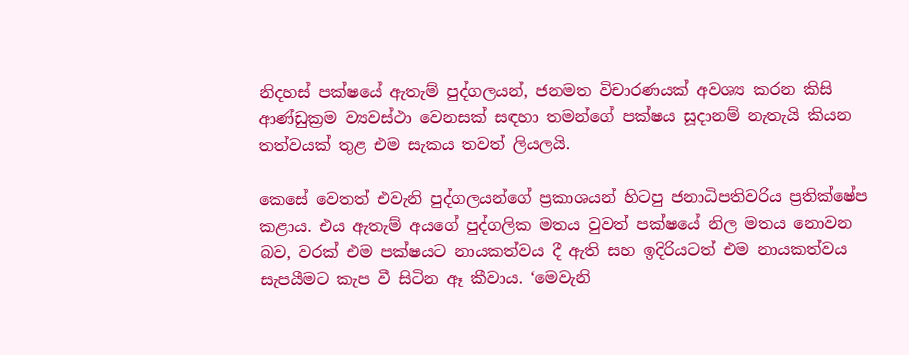නිදහස් පක්ෂයේ ඇතැම් පුද්ගලයන්, ජනමත විචාරණයක් අවශ්‍ය කරන කිසි ආණ්ඩුක්‍රම ව්‍යවස්ථා වෙනසක් සඳහා තමන්ගේ පක්ෂය සූදානම් නැතැයි කියන තත්වයක් තුළ එම සැකය තවත් ලියලයි.

කෙසේ වෙතත් එවැනි පුද්ගලයන්ගේ ප්‍රකාශයන් හිටපු ජනාධිපතිවරිය ප්‍රතික්ෂේප කළාය. එය ඇතැම් අයගේ පුද්ගලික මතය වුවත් පක්ෂයේ නිල මතය නොවන බව, වරක් එම පක්ෂයට නායකත්වය දී ඇති සහ ඉදිරියටත් එම නායකත්වය සැපයීමට කැප වී සිටින ඈ කීවාය. ‘මෙවැනි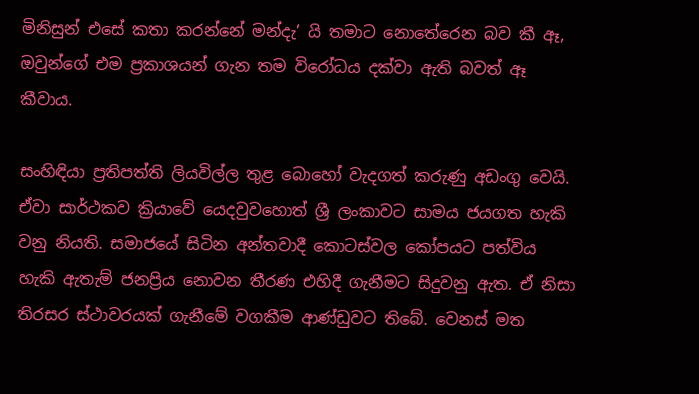මිනිසුන් එසේ කතා කරන්නේ මන්දැ’ යි තමාට නොතේරෙන බව කී ඈ, ඔවුන්ගේ එම ප්‍රකාශයන් ගැන තම විරෝධය දක්වා ඇති බවත් ඈ කීවාය.

සංහිඳියා ප්‍රතිපත්ති ලියවිල්ල තුළ බොහෝ වැදගත් කරුණු අඩංගු වෙයි. ඒවා සාර්ථකව ක්‍රියාවේ යෙදවුවහොත් ශ්‍රී ලංකාවට සාමය ජයගත හැකි වනු නියති. සමාජයේ සිටින අන්තවාදී කොටස්වල කෝපයට පත්විය හැකි ඇතැම් ජනප්‍රිය නොවන තීරණ එහිදී ගැනීමට සිදුවනු ඇත. ඒ නිසා තිරසර ස්ථාවරයක් ගැනීමේ වගකීම ආණ්ඩුවට තිබේ. වෙනස් මත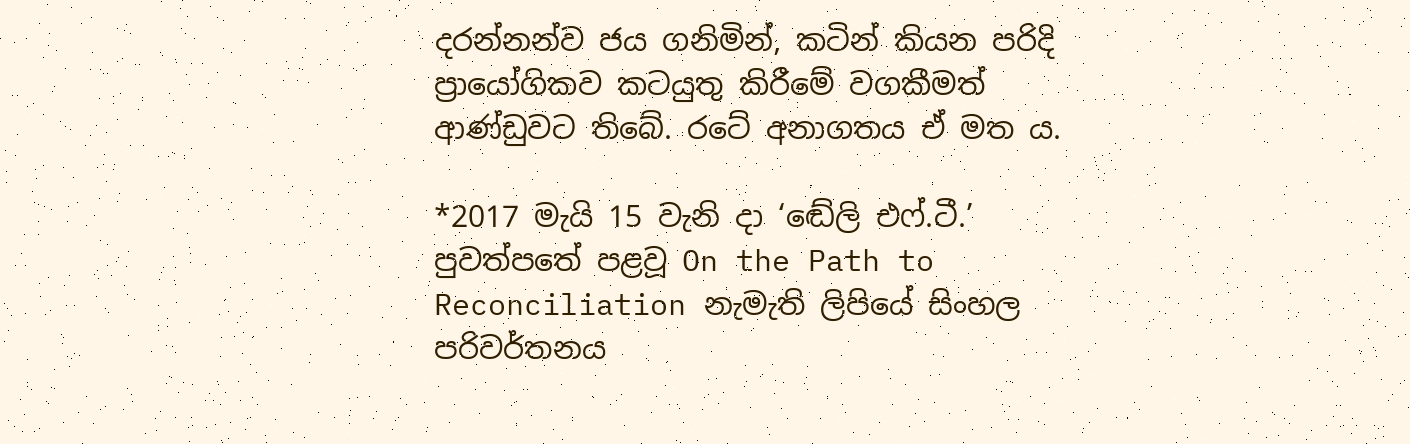දරන්නන්ව ජය ගනිමින්, කටින් කියන පරිදි ප්‍රායෝගිකව කටයුතු කිරීමේ වගකීමත් ආණ්ඩුවට තිබේ. රටේ අනාගතය ඒ මත ය.

*2017 මැයි 15 වැනි දා ‘ඬේලි එෆ්.ටී.’ පුවත්පතේ පළවූ On the Path to Reconciliation නැමැති ලිපියේ සිංහල පරිවර්තනය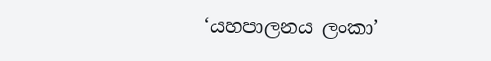‘යහපාලනය ලංකා’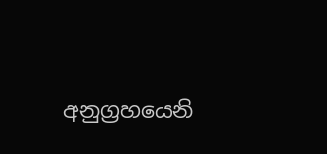අනුග්‍රහයෙනි